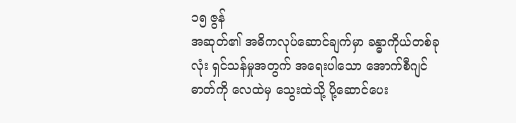၁၅ ဇွန်
အဆုတ်၏ အဓိကလုပ်ဆောင်ချက်မှာ ခန္ဓာကိုယ်တစ်ခုလုံး ရှင်သန်မှုအတွက် အရေးပါသော အောက်စီဂျင်ဓာတ်ကို လေထဲမှ သွေးထဲသို့ ပို့ဆောင်ပေး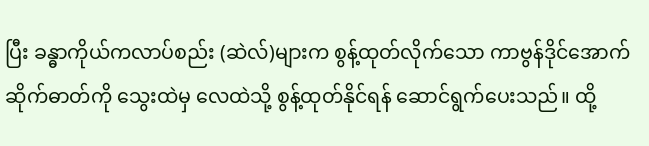ပြီး ခန္ဓာကိုယ်ကလာပ်စည်း (ဆဲလ်)များက စွန့်ထုတ်လိုက်သော ကာဗွန်ဒိုင်အောက်ဆိုက်ဓာတ်ကို သွေးထဲမှ လေထဲသို့ စွန့်ထုတ်နိုင်ရန် ဆောင်ရွက်ပေးသည်။ ထို့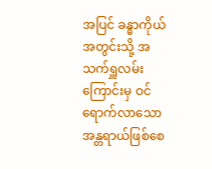အပြင် ခန္ဓာကိုယ်အတွင်းသို့ အသက်ရှူလမ်းကြောင်းမှ ဝင်ရောက်လာသော အန္တရာယ်ဖြစ်စေ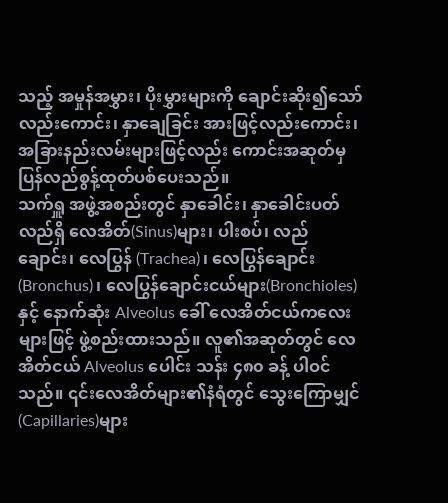သည့် အမှုန်အမွှား၊ ပိုးမွှားများကို ချောင်းဆိုး၍သော်လည်းကောင်း၊ နှာချေခြင်း အားဖြင့်လည်းကောင်း၊ အခြားနည်းလမ်းများဖြင့်လည်း ကောင်းအဆုတ်မှ ပြန်လည်စွန့်ထုတ်ပစ်ပေးသည်။
သက်ရှူ အဖွဲ့အစည်းတွင် နှာခေါင်း၊ နှာခေါင်းပတ်လည်ရှိ လေအိတ်(Sinus)များ၊ ပါးစပ်၊ လည်ချောင်း၊ လေပြွန် (Trachea)၊ လေပြွန်ချောင်း(Bronchus)၊ လေပြွန်ချောင်းငယ်များ(Bronchioles)နှင့် နောက်ဆုံး Alveolus ခေါ် လေအိတ်ငယ်ကလေးများဖြင့် ဖွဲ့စည်းထားသည်။ လူ၏အဆုတ်တွင် လေအိတ်ငယ် Alveolus ပေါင်း သန်း ၄၈၀ ခန့် ပါဝင်သည်။ ၎င်းလေအိတ်များ၏နံရံတွင် သွေးကြောမျှင် (Capillaries)များ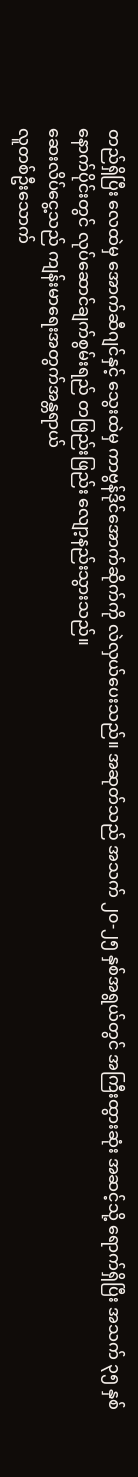တည်ရှိပြီး လေထဲမှ အောက်ဆီဂျင်နှင့် သွေးထဲမှ ကာဗွန်ဒိုင်အောက်ဆိုက်ကို လဲလှယ်ပေးသည်။ အဆုတ်သည် အသက် ၂၀-၂၅ နှစ်အရွယ်တွင် အကြီးထွားဆုံး အဆင့်သို့ ရောက်ရှိပြီး အသက် ၃၅ နှစ် နောက်ပိုင်းတွင် လုပ်ဆောင်ချက်စွမ်းရည် တဖြည်းဖြည်း လျော့နည်းသွားသည်။
ဆေးလိပ်ငွေ့သည် ကျန်းမာရေးအတွက်အန္တရာယ်
လူတစ်ဦးသောက်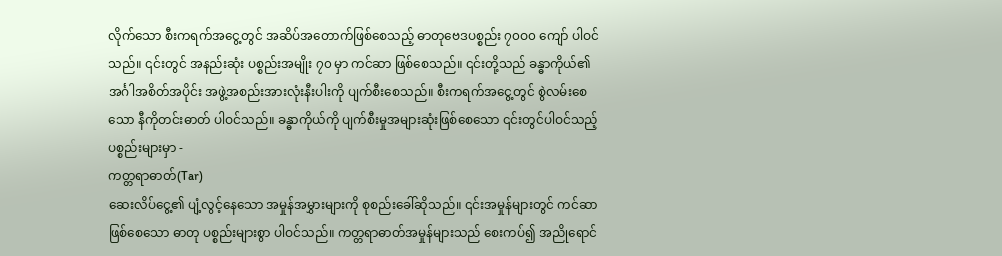လိုက်သော စီးကရက်အငွေ့တွင် အဆိပ်အတောက်ဖြစ်စေသည့် ဓာတုဗေဒပစ္စည်း ၇၀ဝ၀ ကျော် ပါဝင် သည်။ ၎င်းတွင် အနည်းဆုံး ပစ္စည်းအမျိုး ၇၀ မှာ ကင်ဆာ ဖြစ်စေသည်။ ၎င်းတို့သည် ခန္ဓာကိုယ်၏ အင်္ဂါအစိတ်အပိုင်း အဖွဲ့အစည်းအားလုံးနီးပါးကို ပျက်စီးစေသည်။ စီးကရက်အငွေ့တွင် စွဲလမ်းစေသော နီကိုတင်းဓာတ် ပါဝင်သည်။ ခန္ဓာကိုယ်ကို ပျက်စီးမှုအများဆုံးဖြစ်စေသော ၎င်းတွင်ပါဝင်သည့် ပစ္စည်းများမှာ -
ကတ္တရာဓာတ်(Tar)
ဆေးလိပ်ငွေ့၏ ပျံ့လွင့်နေသော အမှုန်အမွှားများကို စုစည်းခေါ်ဆိုသည်။ ၎င်းအမှုန်များတွင် ကင်ဆာဖြစ်စေသော ဓာတု ပစ္စည်းများစွာ ပါဝင်သည်။ ကတ္တရာဓာတ်အမှုန်များသည် စေးကပ်၍ အညိုရောင်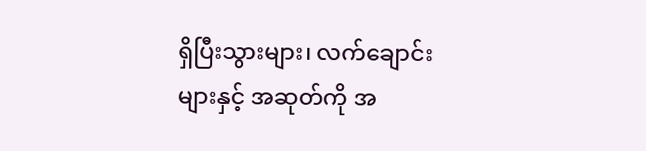ရှိပြီးသွားများ၊ လက်ချောင်းများနှင့် အဆုတ်ကို အ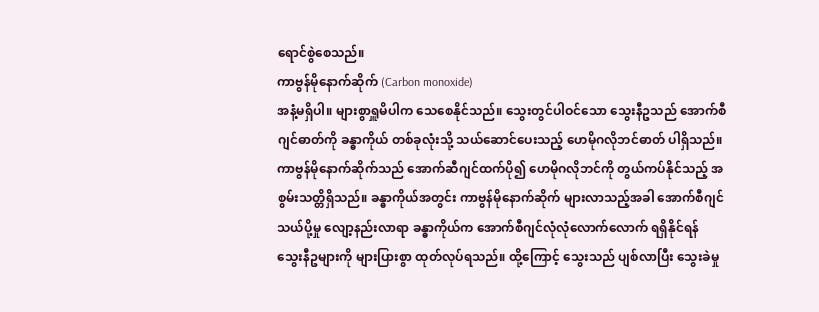ရောင်စွဲစေသည်။
ကာဗွန်မိုနောက်ဆိုက် (Carbon monoxide)
အနံ့မရှိပါ။ များစွာရှူမိပါက သေစေနိုင်သည်။ သွေးတွင်ပါဝင်သော သွေးနီဥသည် အောက်စီဂျင်ဓာတ်ကို ခန္ဓာကိုယ် တစ်ခုလုံးသို့ သယ်ဆောင်ပေးသည့် ဟေမိုဂလိုဘင်ဓာတ် ပါရှိသည်။ ကာဗွန်မိုနောက်ဆိုက်သည် အောက်ဆီဂျင်ထက်ပို၍ ဟေမိုဂလိုဘင်ကို တွယ်ကပ်နိုင်သည့် အစွမ်းသတ္တိရှိသည်။ ခန္ဓာကိုယ်အတွင်း ကာဗွန်မိုနောက်ဆိုက် များလာသည့်အခါ အောက်စီဂျင်သယ်ပို့မှု လျော့နည်းလာရာ ခန္ဓာကိုယ်က အောက်စီဂျင်လုံလုံလောက်လောက် ရရှိနိုင်ရန် သွေးနီဥများကို များပြားစွာ ထုတ်လုပ်ရသည်။ ထို့ကြောင့် သွေးသည် ပျစ်လာပြီး သွေးခဲမှု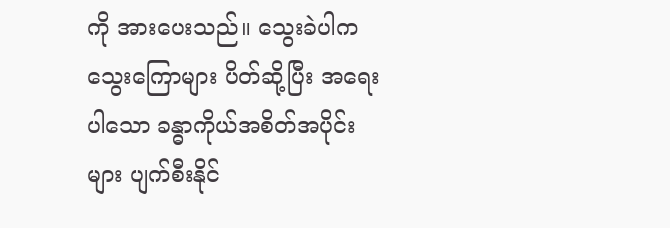ကို အားပေးသည်။ သွေးခဲပါက သွေးကြောများ ပိတ်ဆို့ပြီး အရေးပါသော ခန္ဓာကိုယ်အစိတ်အပိုင်းများ ပျက်စီးနိုင်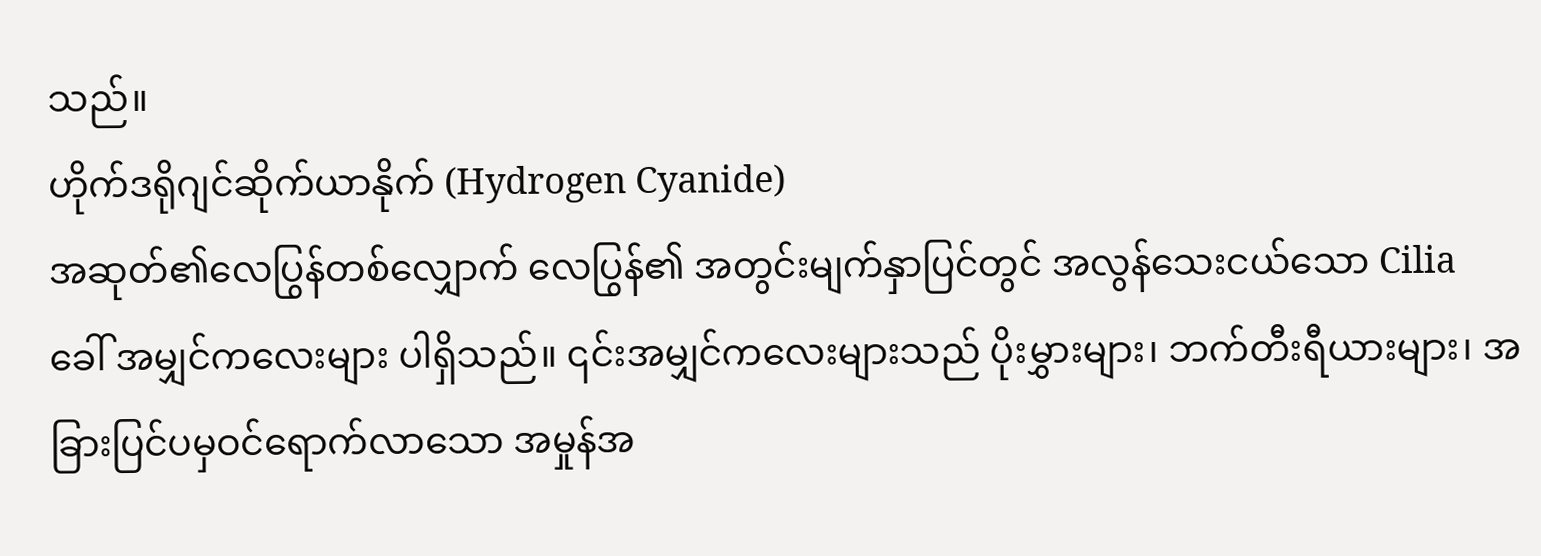သည်။
ဟိုက်ဒရိုဂျင်ဆိုက်ယာနိုက် (Hydrogen Cyanide)
အဆုတ်၏လေပြွန်တစ်လျှောက် လေပြွန်၏ အတွင်းမျက်နှာပြင်တွင် အလွန်သေးငယ်သော Cilia ခေါ် အမျှင်ကလေးများ ပါရှိသည်။ ၎င်းအမျှင်ကလေးများသည် ပိုးမွှားများ၊ ဘက်တီးရီယားများ၊ အခြားပြင်ပမှဝင်ရောက်လာသော အမှုန်အ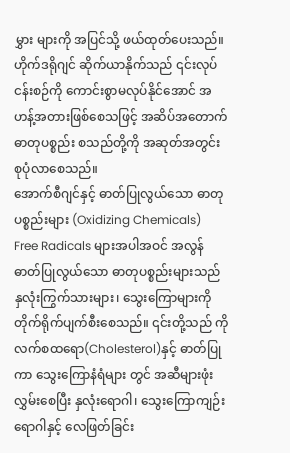မွှား များကို အပြင်သို့ ဖယ်ထုတ်ပေးသည်။ ဟိုက်ဒရိုဂျင် ဆိုက်ယာနိုက်သည် ၎င်းလုပ်ငန်းစဉ်ကို ကောင်းစွာမလုပ်နိုင်အောင် အဟန့်အတားဖြစ်စေသဖြင့် အဆိပ်အတောက် ဓာတုပစ္စည်း စသည်တို့ကို အဆုတ်အတွင်း စုပုံလာစေသည်။
အောက်စီဂျင်နှင့် ဓာတ်ပြုလွယ်သော ဓာတုပစ္စည်းများ (Oxidizing Chemicals)
Free Radicals များအပါအဝင် အလွန်ဓာတ်ပြုလွယ်သော ဓာတုပစ္စည်းများသည် နှလုံးကြွက်သားများ၊ သွေးကြောများကို တိုက်ရိုက်ပျက်စီးစေသည်။ ၎င်းတို့သည် ကိုလက်စထရော(Cholesterol)နှင့် ဓာတ်ပြုကာ သွေးကြောနံရံများ တွင် အဆီများဖုံးလွှမ်းစေပြီး နှလုံးရောဂါ၊ သွေးကြောကျဉ်းရောဂါနှင့် လေဖြတ်ခြင်း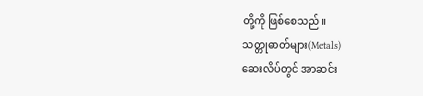တို့ကို ဖြစ်စေသည်။
သတ္တုဓာတ်များ(Metals)
ဆေးလိပ်တွင် အာဆင်း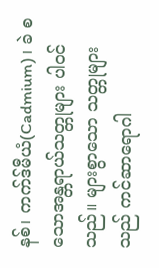နစ်၊ ကက်ဒ်မီယံ(Cadmium)၊ ခဲ စသောအန္တရာယ်သတ္တုများ ပါဝင်သည်။ များစွာသော သတ္တုများသည် ကင်ဆာရောဂါ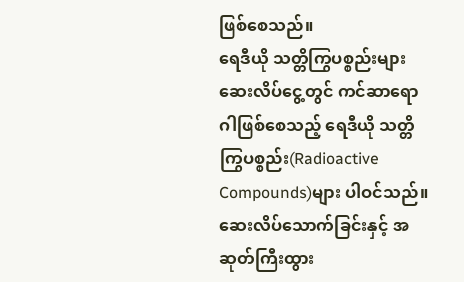ဖြစ်စေသည်။
ရေဒီယို သတ္တိကြွပစ္စည်းများ
ဆေးလိပ်ငွေ့တွင် ကင်ဆာရောဂါဖြစ်စေသည့် ရေဒီယို သတ္တိကြွပစ္စည်း(Radioactive Compounds)များ ပါဝင်သည်။
ဆေးလိပ်သောက်ခြင်းနှင့် အဆုတ်ကြီးထွား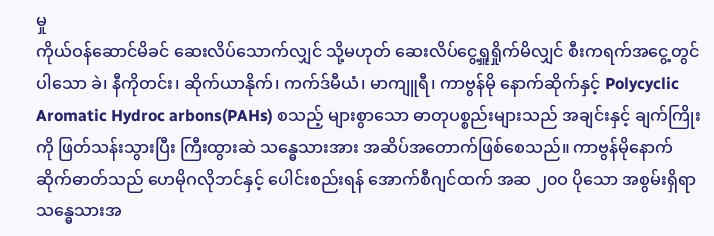မှု
ကိုယ်ဝန်ဆောင်မိခင် ဆေးလိပ်သောက်လျှင် သို့မဟုတ် ဆေးလိပ်ငွေ့ရှူရှိုက်မိလျှင် စီးကရက်အငွေ့တွင်ပါသော ခဲ၊ နီကိုတင်း၊ ဆိုက်ယာနိုက်၊ ကက်ဒ်မီယံ၊ မာကျူရီ၊ ကာဗွန်မို နောက်ဆိုက်နှင့် Polycyclic Aromatic Hydroc arbons(PAHs) စသည့် များစွာသော ဓာတုပစ္စည်းများသည် အချင်းနှင့် ချက်ကြိုးကို ဖြတ်သန်းသွားပြီး ကြီးထွားဆဲ သန္ဓေသားအား အဆိပ်အတောက်ဖြစ်စေသည်။ ကာဗွန်မိုနောက်ဆိုက်ဓာတ်သည် ဟေမိုဂလိုဘင်နှင့် ပေါင်းစည်းရန် အောက်စီဂျင်ထက် အဆ ၂၀ဝ ပိုသော အစွမ်းရှိရာ သန္ဓေသားအ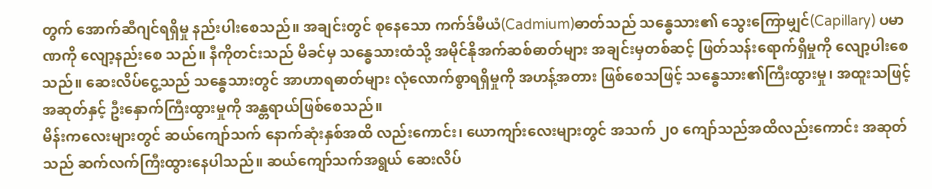တွက် အောက်ဆီဂျင်ရရှိမှု နည်းပါးစေသည်။ အချင်းတွင် စုနေသော ကက်ဒ်မီယံ(Cadmium)ဓာတ်သည် သန္ဓေသား၏ သွေးကြောမျှင်(Capillary) ပမာဏကို လျော့နည်းစေ သည်။ နီကိုတင်းသည် မိခင်မှ သန္ဓေသားထံသို့ အမိုင်နိုအက်ဆစ်ဓာတ်များ အချင်းမှတစ်ဆင့် ဖြတ်သန်းရောက်ရှိမှုကို လျော့ပါးစေသည်။ ဆေးလိပ်ငွေ့သည် သန္ဓေသားတွင် အာဟာရဓာတ်များ လုံလောက်စွာရရှိမှုကို အဟန့်အတား ဖြစ်စေသဖြင့် သန္ဓေသား၏ကြီးထွားမှု၊ အထူးသဖြင့် အဆုတ်နှင့် ဦးနှောက်ကြီးထွားမှုကို အန္တရာယ်ဖြစ်စေသည်။
မိန်းကလေးများတွင် ဆယ်ကျော်သက် နောက်ဆုံးနှစ်အထိ လည်းကောင်း၊ ယောကျာ်းလေးများတွင် အသက် ၂၀ ကျော်သည်အထိလည်းကောင်း အဆုတ်သည် ဆက်လက်ကြီးထွားနေပါသည်။ ဆယ်ကျော်သက်အရွယ် ဆေးလိပ်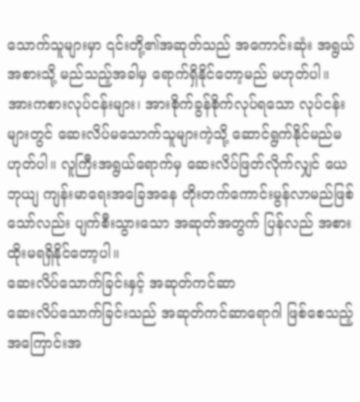သောက်သူများမှာ ၎င်းတို့၏အဆုတ်သည် အကောင်းဆုံး အရွယ်အစားသို့ မည်သည့်အခါမှ ရောက်ရှိနိုင်တော့မည် မဟုတ်ပါ။ အားကစားလုပ်ငန်းများ၊ အားစိုက်ခွန်စိုက်လုပ်ရသော လုပ်ငန်းများတွင် ဆေးလိပ်မသောက်သူများကဲ့သို့ ဆောင်ရွက်နိုင်မည်မဟုတ်ပါ။ လူကြီးအရွယ်ရောက်မှ ဆေးလိပ်ဖြတ်လိုက်လျှင် ယေဘုယျ ကျန်းမာရေးအခြေအနေ တိုးတက်ကောင်းမွန်လာမည်ဖြစ်သော်လည်း ပျက်စီးသွားသော အဆုတ်အတွက် ပြန်လည် အစားထိုးမရရှိနိုင်တော့ပါ။
ဆေးလိပ်သောက်ခြင်းနှင့် အဆုတ်ကင်ဆာ
ဆေးလိပ်သောက်ခြင်းသည် အဆုတ်ကင်ဆာရောဂါ ဖြစ်စေသည့် အကြောင်းအ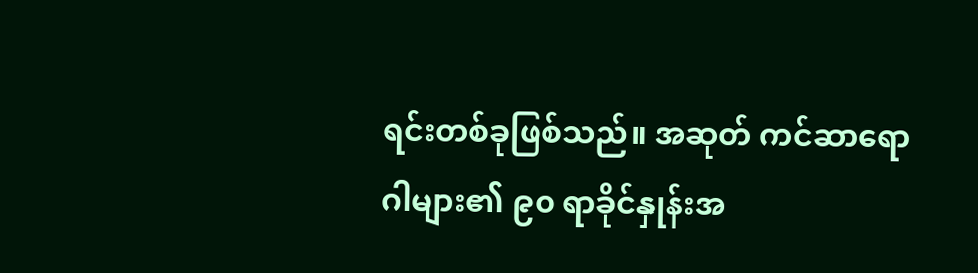ရင်းတစ်ခုဖြစ်သည်။ အဆုတ် ကင်ဆာရောဂါများ၏ ၉၀ ရာခိုင်နှုန်းအ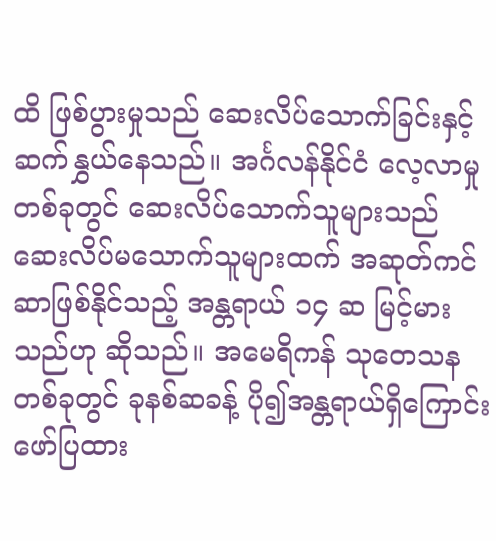ထိ ဖြစ်ပွားမှုသည် ဆေးလိပ်သောက်ခြင်းနှင့် ဆက်နွှယ်နေသည်။ အင်္ဂလန်နိုင်ငံ လေ့လာမှုတစ်ခုတွင် ဆေးလိပ်သောက်သူများသည် ဆေးလိပ်မသောက်သူများထက် အဆုတ်ကင်ဆာဖြစ်နိုင်သည့် အန္တရာယ် ၁၄ ဆ မြင့်မားသည်ဟု ဆိုသည်။ အမေရိကန် သုတေသနတစ်ခုတွင် ခုနစ်ဆခန့် ပို၍အန္တရာယ်ရှိကြောင်း ဖော်ပြထား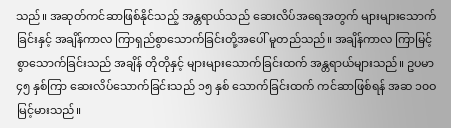သည်။ အဆုတ်ကင်ဆာဖြစ်နိုင်သည့် အန္တရာယ်သည် ဆေးလိပ်အရေအတွက် များများသောက်ခြင်းနှင့် အချိန်ကာလ ကြာရှည်စွာသောက်ခြင်းတို့အပေါ် မူတည်သည်။ အချိန်ကာလ ကြာမြင့်စွာသောက်ခြင်းသည် အချိန် တိုတိုနှင့် များများသောက်ခြင်းထက် အန္တရာယ်များသည်။ ဥပမာ ၄၅ နှစ်ကြာ ဆေးလိပ်သောက်ခြင်းသည် ၁၅ နှစ် သောက်ခြင်းထက် ကင်ဆာဖြစ်ရန် အဆ ၁၀ဝ မြင့်မားသည်။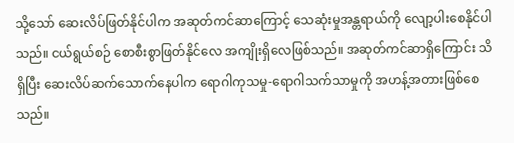သို့သော် ဆေးလိပ်ဖြတ်နိုင်ပါက အဆုတ်ကင်ဆာကြောင့် သေဆုံးမှုအန္တရာယ်ကို လျော့ပါးစေနိုင်ပါသည်။ ငယ်ရွယ်စဉ် စောစီးစွာဖြတ်နိုင်လေ အကျိုးရှိလေဖြစ်သည်။ အဆုတ်ကင်ဆာရှိကြောင်း သိရှိပြီး ဆေးလိပ်ဆက်သောက်နေပါက ရောဂါကုသမှု-ရောဂါသက်သာမှုကို အဟန့်အတားဖြစ်စေသည်။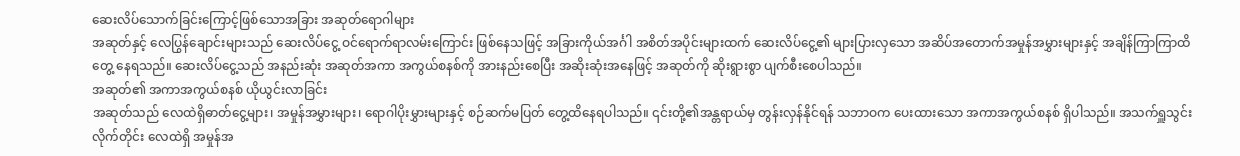ဆေးလိပ်သောက်ခြင်းကြောင့်ဖြစ်သောအခြား အဆုတ်ရောဂါများ
အဆုတ်နှင့် လေပြွန်ချောင်းများသည် ဆေးလိပ်ငွေ့ ဝင်ရောက်ရာလမ်းကြောင်း ဖြစ်နေသဖြင့် အခြားကိုယ်အင်္ဂါ အစိတ်အပိုင်းများထက် ဆေးလိပ်ငွေ့၏ များပြားလှသော အဆိပ်အတောက်အမှုန်အမွှားများနှင့် အချိန်ကြာကြာထိတွေ့ နေရသည်။ ဆေးလိပ်ငွေ့သည် အနည်းဆုံး အဆုတ်အကာ အကွယ်စနစ်ကို အားနည်းစေပြီး အဆိုးဆုံးအနေဖြင့် အဆုတ်ကို ဆိုးရွားစွာ ပျက်စီးစေပါသည်။
အဆုတ်၏ အကာအကွယ်စနစ် ယိုယွင်းလာခြင်း
အဆုတ်သည် လေထဲရှိဓာတ်ငွေ့များ၊ အမှုန်အမွှားများ၊ ရောဂါပိုးမွှားများနှင့် စဉ်ဆက်မပြတ် တွေ့ထိနေရပါသည်။ ၎င်းတို့၏အန္တရာယ်မှ တွန်းလှန်နိုင်ရန် သဘာဝက ပေးထားသော အကာအကွယ်စနစ် ရှိပါသည်။ အသက်ရှူသွင်းလိုက်တိုင်း လေထဲရှိ အမှုန်အ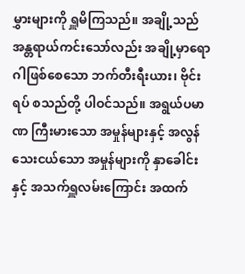မွှားများကို ရှူမိကြသည်။ အချို့သည် အန္တရာယ်ကင်းသော်လည်း အချို့မှာရောဂါဖြစ်စေသော ဘက်တီးရီးယား၊ ဗိုင်းရပ် စသည်တို့ ပါဝင်သည်။ အရွယ်ပမာဏ ကြီးမားသော အမှုန်များနှင့် အလွန်သေးငယ်သော အမှုန်များကို နှာခေါင်းနှင့် အသက်ရှူလမ်းကြောင်း အထက်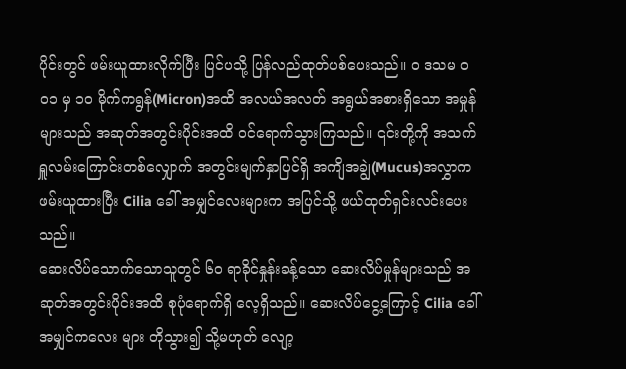ပိုင်းတွင် ဖမ်းယူထားလိုက်ပြီး ပြင်ပသို့ ပြန်လည်ထုတ်ပစ်ပေးသည်။ ဝ ဒသမ ဝ၀၁ မှ ၁၀ မိုက်ကရွန်(Micron)အထိ အလယ်အလတ် အရွယ်အစားရှိသော အမှုန်များသည် အဆုတ်အတွင်းပိုင်းအထိ ဝင်ရောက်သွားကြသည်။ ၎င်းတို့ကို အသက်ရှူလမ်းကြောင်းတစ်လျှောက် အတွင်းမျက်နှာပြင်ရှိ အကျိအချွဲ(Mucus)အလွှာက ဖမ်းယူထားပြီး Cilia ခေါ် အမျှင်လေးများက အပြင်သို့ ဖယ်ထုတ်ရှင်းလင်းပေးသည်။
ဆေးလိပ်သောက်သောသူတွင် ၆၀ ရာခိုင်နှုန်းခန့်သော ဆေးလိပ်မှုန်များသည် အဆုတ်အတွင်းပိုင်းအထိ စုပုံရောက်ရှိ လေ့ရှိသည်။ ဆေးလိပ်ငွေ့ကြောင့် Cilia ခေါ် အမျှင်ကလေး များ တိုသွား၍ သို့မဟုတ် လျော့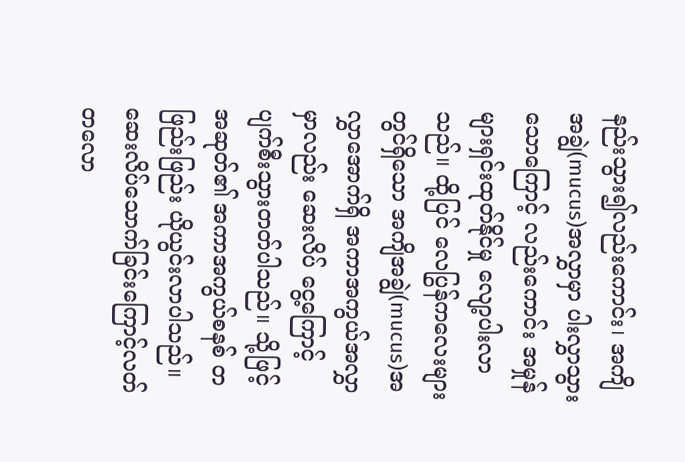နည်းသွား၍လည်းကောင်း၊ အကျိအချွဲ(mucus)အလွှာမှာ ပါးလွှာသွားသောကြောင့် လည်းကောင်း အမှုန်များရှင်းထုတ်နိုင်မှု လျော့ပါးလာသည်။ ထို့ပြင် လေပြွန်ကလေးများတွင်ရှိသော အကျိအချွဲ(mucus)အလွှာအောက်ရှိ အကာအကွယ်အလွှာမှာလည်း ဆေးလိပ် ငွေ့ကြောင့် ပျက်စီးသွားတတ်ပါသည်။ သို့ဖြင့်အဆုတ်၏ အကာအကွယ်စနစ် တဖြည်းဖြည်း ယိုယွင်းလာပါသည်။
ဆေးလိပ်သောက်ခြင်းကြောင့်လတ်တလော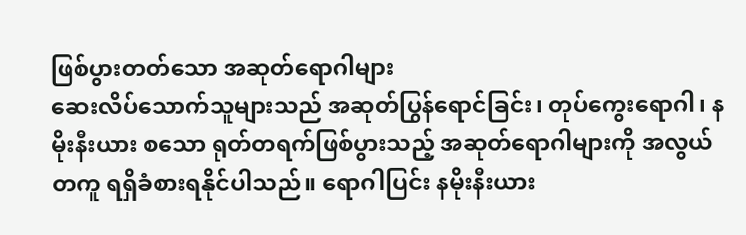ဖြစ်ပွားတတ်သော အဆုတ်ရောဂါများ
ဆေးလိပ်သောက်သူများသည် အဆုတ်ပြွန်ရောင်ခြင်း၊ တုပ်ကွေးရောဂါ၊ နမိုးနီးယား စသော ရုတ်တရက်ဖြစ်ပွားသည့် အဆုတ်ရောဂါများကို အလွယ်တကူ ရရှိခံစားရနိုင်ပါသည်။ ရောဂါပြင်း နမိုးနီးယား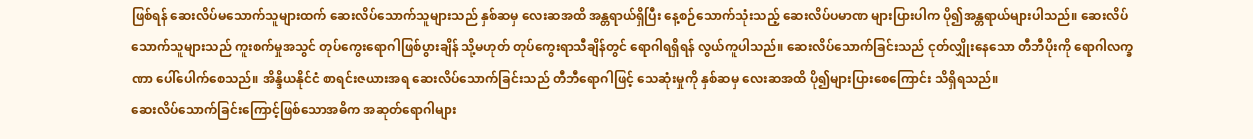ဖြစ်ရန် ဆေးလိပ်မသောက်သူများထက် ဆေးလိပ်သောက်သူများသည် နှစ်ဆမှ လေးဆအထိ အန္တရာယ်ရှိပြီး နေ့စဉ်သောက်သုံးသည့် ဆေးလိပ်ပမာဏ များပြားပါက ပို၍အန္တရာယ်များပါသည်။ ဆေးလိပ်သောက်သူများသည် ကူးစက်မှုအသွင် တုပ်ကွေးရောဂါဖြစ်ပွားချိန် သို့မဟုတ် တုပ်ကွေးရာသီချိန်တွင် ရောဂါရရှိရန် လွယ်ကူပါသည်။ ဆေးလိပ်သောက်ခြင်းသည် ငုတ်လျှိုးနေသော တီဘီပိုးကို ရောဂါလက္ခဏာ ပေါ်ပေါက်စေသည်။ အိန္ဒိယနိုင်ငံ စာရင်းဇယားအရ ဆေးလိပ်သောက်ခြင်းသည် တီဘီရောဂါဖြင့် သေဆုံးမှုကို နှစ်ဆမှ လေးဆအထိ ပို၍များပြားစေကြောင်း သိရှိရသည်။
ဆေးလိပ်သောက်ခြင်းကြောင့်ဖြစ်သောအဓိက အဆုတ်ရောဂါများ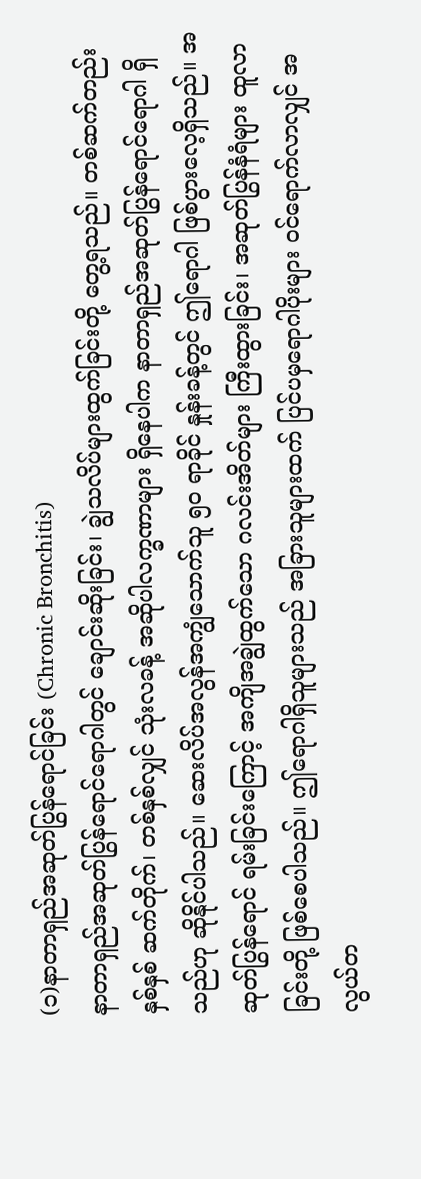(၁)နာတာရှည်အဆုတ်ပြွန်ရောင်ခြင်း (Chronic Bronchitis)
နာတာရှည်အဆုတ်ပြွန်ရောင်ရောဂါတွင် ချောင်းဆိုးခြင်း၊ ချွဲသလိပ်များထွက်ခြင်းတို့ တွေ့ရသည်။ တစ်ဆက်တည်း နှစ်နှစ် ဆက်တိုက်၊ တစ်နှစ်လျှင် သုံးလခန့် အဆိုပါလက္ခဏာများ ရှိနေပါက နာတာရှည်အဆုတ်ပြွန်ရောင်ရောဂါ ရှိသည်ဟု ဆိုနိုင်ပါသည်။ ဆေးလိပ်အလွန်အကျွံသောက်သူ ၅၀ ရာခိုင် နှုန်းခန့်တွင် ဤရောဂါ ဖြစ်ပွားလေ့ရှိသည်။ အဆုတ်ပြွန်ရောင် ရမ်းခြင်းကြောင့် အကျိအချွဲထွက်သော ဂလင်းအိတ်များ ကြီးထွားခြင်း၊ အဆုတ်ပြွန်နံရံများ ထူလာခြင်းတို့ ဖြစ်စေပါသည်။ ဤရောဂါရှိသူများသည် အခြားသူများထက် ပြင်ပမှရောဂါပိုးများ ဝင်ရောက်လာလျှင် အလွယ်တ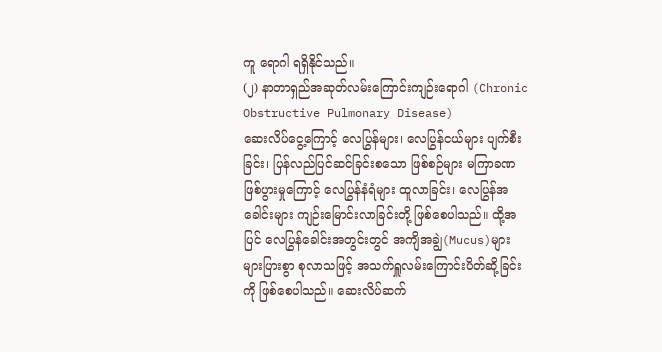ကူ ရောဂါ ရရှိနိုင်သည်။
(၂) နာတာရှည်အဆုတ်လမ်းကြောင်းကျဉ်းရောဂါ (Chronic Obstructive Pulmonary Disease)
ဆေးလိပ်ငွေ့ကြောင့် လေပြွန်များ၊ လေပြွန်ငယ်များ ပျက်စီးခြင်း၊ ပြန်လည်ပြင်ဆင်ခြင်းစသော ဖြစ်စဉ်များ မကြာခဏ ဖြစ်ပွားမှုကြောင့် လေပြွန်နံရံများ ထူလာခြင်း၊ လေပြွန်အခေါင်းများ ကျဉ်းမြောင်းလာခြင်းတို့ ဖြစ်စေပါသည်။ ထို့အပြင် လေပြွန်ခေါင်းအတွင်းတွင် အကျိအချွဲ(Mucus)များ များပြားစွာ စုလာသဖြင့် အသက်ရှူလမ်းကြောင်းပိတ်ဆို့ခြင်းကို ဖြစ်စေပါသည်။ ဆေးလိပ်ဆက်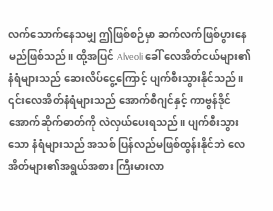လက်သောက်နေသမျှ ဤဖြစ်စဉ်မှာ ဆက်လက်ဖြစ်ပွားနေမည်ဖြစ်သည်။ ထို့အပြင် Alveoli ခေါ် လေအိတ်ငယ်များ၏ နံရံများသည် ဆေးလိပ်ငွေ့ကြောင့် ပျက်စီးသွားနိုင်သည်။ ၎င်းလေအိတ်နံရံများသည် အောက်စီဂျင်နှင့် ကာဗွန်ဒိုင်အောက်ဆိုက်ဓာတ်ကို လဲလှယ်ပေးရသည်။ ပျက်စီးသွားသော နံရံများသည် အသစ် ပြန်လည်မဖြစ်ထွန်းနိုင်ဘဲ လေအိတ်များ၏အရွယ်အစား ကြီးမားလာ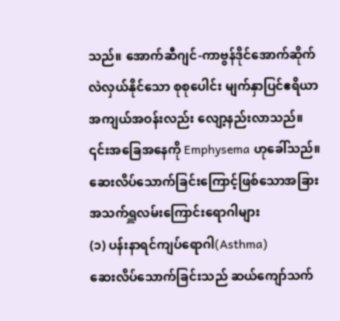သည်။ အောက်ဆီဂျင်-ကာဗွန်ဒိုင်အောက်ဆိုက် လဲလှယ်နိုင်သော စုစုပေါင်း မျက်နှာပြင်ဧရိယာ အကျယ်အဝန်းလည်း လျော့နည်းလာသည်။ ၎င်းအခြေအနေကို Emphysema ဟုခေါ်သည်။
ဆေးလိပ်သောက်ခြင်းကြောင့်ဖြစ်သောအခြား အသက်ရှူလမ်းကြောင်းရောဂါများ
(၁) ပန်းနာရင်ကျပ်ရောဂါ(Asthma)
ဆေးလိပ်သောက်ခြင်းသည် ဆယ်ကျော်သက်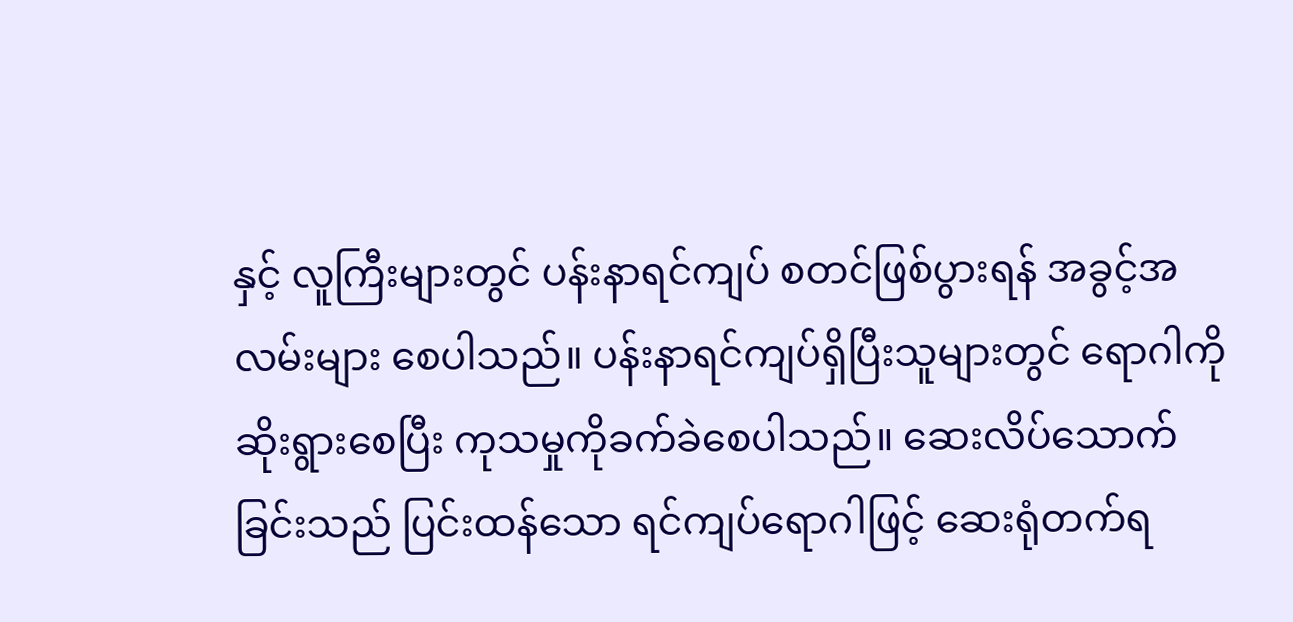နှင့် လူကြီးများတွင် ပန်းနာရင်ကျပ် စတင်ဖြစ်ပွားရန် အခွင့်အလမ်းများ စေပါသည်။ ပန်းနာရင်ကျပ်ရှိပြီးသူများတွင် ရောဂါကိုဆိုးရွားစေပြီး ကုသမှုကိုခက်ခဲစေပါသည်။ ဆေးလိပ်သောက်ခြင်းသည် ပြင်းထန်သော ရင်ကျပ်ရောဂါဖြင့် ဆေးရုံတက်ရ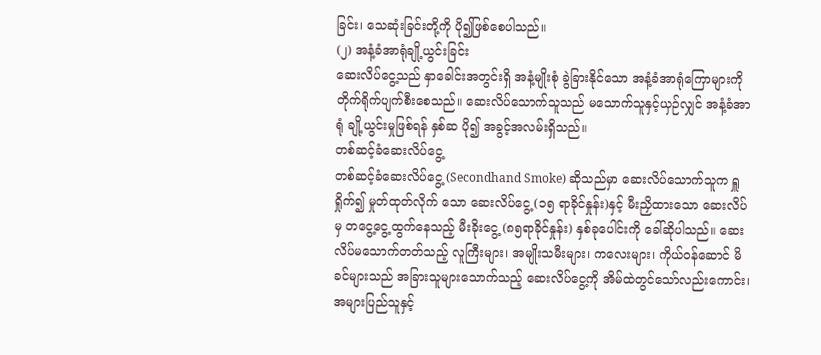ခြင်း၊ သေဆုံးခြင်းတို့ကို ပို၍ဖြစ်စေပါသည်။
(၂) အနံ့ခံအာရုံချို့ယွင်းခြင်း
ဆေးလိပ်ငွေ့သည် နှာခေါင်းအတွင်းရှိ အနံ့မျိုးစုံ ခွဲခြားနိုင်သော အနံ့ခံအာရုံကြောများကို တိုက်ရိုက်ပျက်စီးစေသည်။ ဆေးလိပ်သောက်သူသည် မသောက်သူနှင့်ယှဉ်လျှင် အနံ့ခံအာရုံ ချို့ယွင်းမှုဖြစ်ရန် နှစ်ဆ ပို၍ အခွင့်အလမ်းရှိသည်။
တစ်ဆင့်ခံဆေးလိပ်ငွေ့
တစ်ဆင့်ခံဆေးလိပ်ငွေ့ (Secondhand Smoke) ဆိုသည်မှာ ဆေးလိပ်သောက်သူက ရှူရှိုက်၍ မှုတ်ထုတ်လိုက် သော ဆေးလိပ်ငွေ့ (၁၅ ရာခိုင်နှုန်း)နှင့် မီးညှိထားသော ဆေးလိပ်မှ တငွေ့ငွေ့ထွက်နေသည့် မီးခိုးငွေ့ (၈၅ရာခိုင်နှုန်း) နှစ်ခုပေါင်းကို ခေါ်ဆိုပါသည်။ ဆေးလိပ်မသောက်တတ်သည့် လူကြီးများ၊ အမျိုးသမီးများ၊ ကလေးများ၊ ကိုယ်ဝန်ဆောင် မိခင်များသည် အခြားသူများသောက်သည့် ဆေးလိပ်ငွေ့ကို အိမ်ထဲတွင်သော်လည်းကောင်း၊ အများပြည်သူနှင့်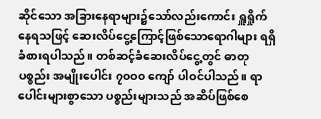ဆိုင်သော အခြားနေရာများ၌သော်လည်းကောင်း ရှူရှိုက်နေရသဖြင့် ဆေးလိပ်ငွေ့ကြောင့်ဖြစ်သောရောဂါများ ရရှိခံစားရပါသည်။ တစ်ဆင့်ခံဆေးလိပ်ငွေ့တွင် ဓာတုပစ္စည်း အမျိုးပေါင်း ၇၀ဝ၀ ကျော် ပါဝင်ပါသည်။ ရာပေါင်းများစွာသော ပစ္စည်းများသည် အဆိပ်ဖြစ်စေ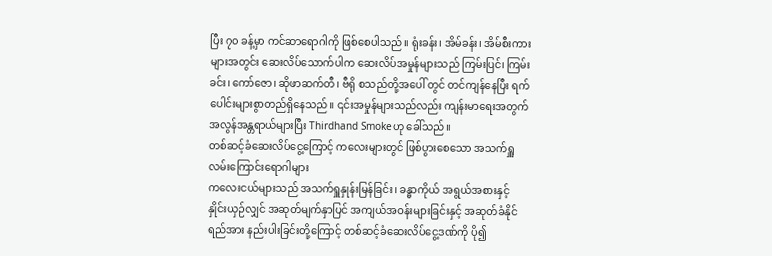ပြီး ၇၀ ခန့်မှာ ကင်ဆာရောဂါကို ဖြစ်စေပါသည်။ ရုံးခန်း၊ အိမ်ခန်း၊ အိမ်စီးကားများအတွင်း ဆေးလိပ်သောက်ပါက ဆေးလိပ်အမှုန်များသည် ကြမ်းပြင်၊ ကြမ်းခင်း၊ ကော်ဇော၊ ဆိုဖာဆက်တီ၊ ဗီရို စသည်တို့အပေါ် တွင် တင်ကျန်နေပြီး ရက်ပေါင်းများစွာတည်ရှိနေသည်။ ၎င်းအမှုန်များသည်လည်း ကျန်းမာရေးအတွက် အလွန်အန္တရာယ်များပြီး Thirdhand Smokeဟု ခေါ်သည်။
တစ်ဆင့်ခံဆေးလိပ်ငွေ့ကြောင့် ကလေးများတွင် ဖြစ်ပွားစေသော အသက်ရှူလမ်းကြောင်းရောဂါများ
ကလေးငယ်များသည် အသက်ရှူနှုန်းမြန်ခြင်း၊ ခန္ဓာကိုယ် အရွယ်အစားနှင့် နှိုင်းယှဉ်လျှင် အဆုတ်မျက်နှာပြင် အကျယ်အဝန်းများခြင်းနှင့် အဆုတ်ခံနိုင်ရည်အား နည်းပါးခြင်းတို့ကြောင့် တစ်ဆင့်ခံဆေးလိပ်ငွေ့ဒဏ်ကို ပို၍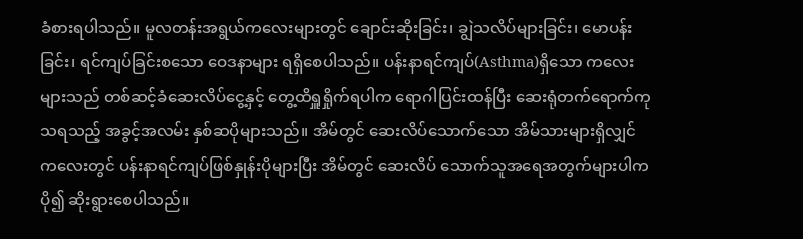ခံစားရပါသည်။ မူလတန်းအရွယ်ကလေးများတွင် ချောင်းဆိုးခြင်း၊ ချွဲသလိပ်များခြင်း၊ မောပန်းခြင်း၊ ရင်ကျပ်ခြင်းစသော ဝေဒနာများ ရရှိစေပါသည်။ ပန်းနာရင်ကျပ်(Asthma)ရှိသော ကလေးများသည် တစ်ဆင့်ခံဆေးလိပ်ငွေ့နှင့် တွေ့ထိရှူရှိုက်ရပါက ရောဂါပြင်းထန်ပြီး ဆေးရုံတက်ရောက်ကုသရသည့် အခွင့်အလမ်း နှစ်ဆပိုများသည်။ အိမ်တွင် ဆေးလိပ်သောက်သော အိမ်သားများရှိလျှင် ကလေးတွင် ပန်းနာရင်ကျပ်ဖြစ်နှုန်းပိုများပြီး အိမ်တွင် ဆေးလိပ် သောက်သူအရေအတွက်များပါက ပို၍ ဆိုးရွားစေပါသည်။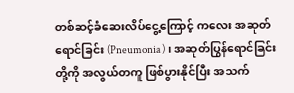တစ်ဆင့်ခံဆေးလိပ်ငွေ့ကြောင့် ကလေး အဆုတ်ရောင်ခြင်း (Pneumonia)၊ အဆုတ်ပြွန်ရောင်ခြင်းတို့ကို အလွယ်တကူ ဖြစ်ပွားနိုင်ပြီး အသက်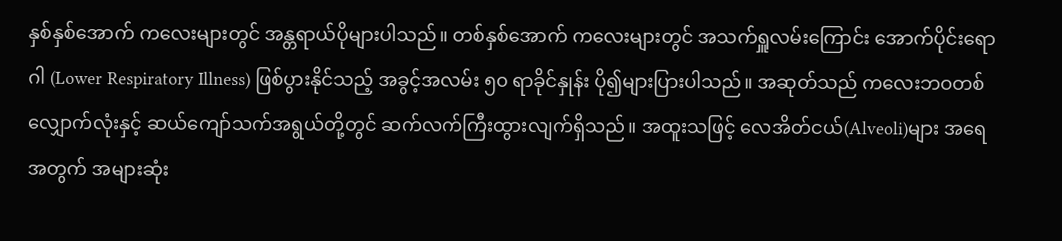နှစ်နှစ်အောက် ကလေးများတွင် အန္တရာယ်ပိုများပါသည်။ တစ်နှစ်အောက် ကလေးများတွင် အသက်ရှူလမ်းကြောင်း အောက်ပိုင်းရောဂါ (Lower Respiratory Illness) ဖြစ်ပွားနိုင်သည့် အခွင့်အလမ်း ၅၀ ရာခိုင်နှုန်း ပို၍များပြားပါသည်။ အဆုတ်သည် ကလေးဘဝတစ်လျှောက်လုံးနှင့် ဆယ်ကျော်သက်အရွယ်တို့တွင် ဆက်လက်ကြီးထွားလျက်ရှိသည်။ အထူးသဖြင့် လေအိတ်ငယ်(Alveoli)များ အရေအတွက် အများဆုံး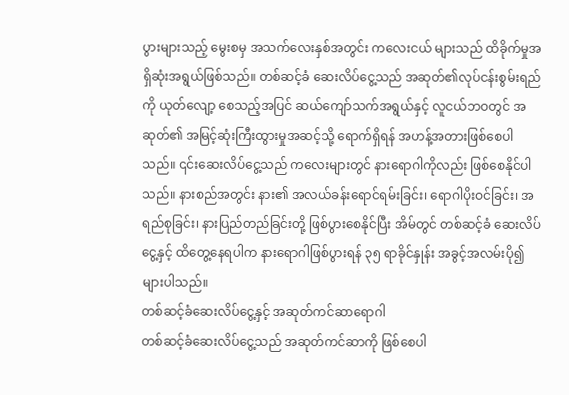ပွားများသည့် မွေးစမှ အသက်လေးနှစ်အတွင်း ကလေးငယ် များသည် ထိခိုက်မှုအရှိဆုံးအရွယ်ဖြစ်သည်။ တစ်ဆင့်ခံ ဆေးလိပ်ငွေ့သည် အဆုတ်၏လုပ်ငန်းစွမ်းရည်ကို ယုတ်လျော့ စေသည့်အပြင် ဆယ်ကျော်သက်အရွယ်နှင့် လူငယ်ဘဝတွင် အဆုတ်၏ အမြင့်ဆုံးကြီးထွားမှုအဆင့်သို့ ရောက်ရှိရန် အဟန့်အတားဖြစ်စေပါသည်။ ၎င်းဆေးလိပ်ငွေ့သည် ကလေးများတွင် နားရောဂါကိုလည်း ဖြစ်စေနိုင်ပါသည်။ နားစည်အတွင်း နား၏ အလယ်ခန်းရောင်ရမ်းခြင်း၊ ရောဂါပိုးဝင်ခြင်း၊ အရည်စုခြင်း၊ နားပြည်တည်ခြင်းတို့ ဖြစ်ပွားစေနိုင်ပြီး အိမ်တွင် တစ်ဆင့်ခံ ဆေးလိပ်ငွေ့နှင့် ထိတွေ့နေရပါက နားရောဂါဖြစ်ပွားရန် ၃၅ ရာခိုင်နှုန်း အခွင့်အလမ်းပို၍ များပါသည်။
တစ်ဆင့်ခံဆေးလိပ်ငွေ့နှင့် အဆုတ်ကင်ဆာရောဂါ
တစ်ဆင့်ခံဆေးလိပ်ငွေ့သည် အဆုတ်ကင်ဆာကို ဖြစ်စေပါ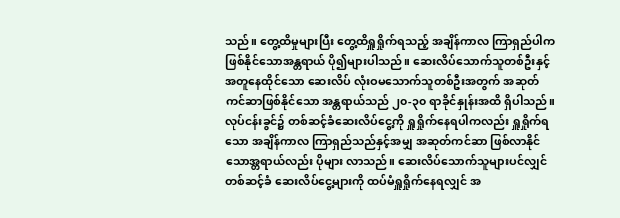သည်။ တွေ့ထိမှုများပြီး တွေ့ထိရှူရှိုက်ရသည့် အချိန်ကာလ ကြာရှည်ပါက ဖြစ်နိုင်သောအန္တရာယ် ပို၍များပါသည်။ ဆေးလိပ်သောက်သူတစ်ဦးနှင့် အတူနေထိုင်သော ဆေးလိပ် လုံးဝမသောက်သူတစ်ဦးအတွက် အဆုတ်ကင်ဆာဖြစ်နိုင်သော အန္တရာယ်သည် ၂၀-၃၀ ရာခိုင်နှုန်းအထိ ရှိပါသည်။ လုပ်ငန်းခွင်၌ တစ်ဆင့်ခံဆေးလိပ်ငွေ့ကို ရှူရှိုက်နေရပါကလည်း ရှူရှိုက်ရသော အချိန်ကာလ ကြာရှည်သည်နှင့်အမျှ အဆုတ်ကင်ဆာ ဖြစ်လာနိုင်သောအ္တရာယ်လည်း ပိုများ လာသည်။ ဆေးလိပ်သောက်သူများပင်လျှင် တစ်ဆင့်ခံ ဆေးလိပ်ငွေ့များကို ထပ်မံရှူရှိုက်နေရလျှင် အ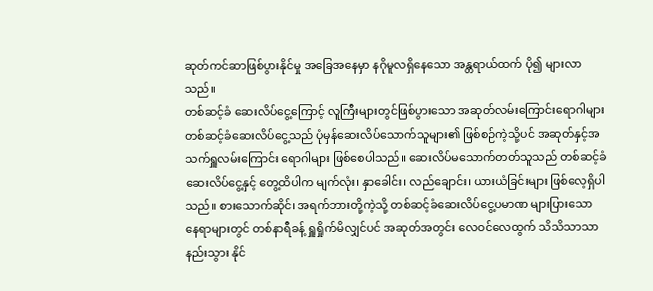ဆုတ်ကင်ဆာဖြစ်ပွားနိုင်မှု အခြေအနေမှာ နဂိုမူလရှိနေသော အန္တရာယ်ထက် ပို၍ များလာသည်။
တစ်ဆင့်ခံ ဆေးလိပ်ငွေ့ကြောင့် လူကြီးများတွင်ဖြစ်ပွားသော အဆုတ်လမ်းကြောင်းရောဂါများ
တစ်ဆင့်ခံဆေးလိပ်ငွေ့သည် ပုံမှန်ဆေးလိပ်သောက်သူများ၏ ဖြစ်စဉ်ကဲ့သို့ပင် အဆုတ်နှင့်အသက်ရှူလမ်းကြောင်း ရောဂါများ ဖြစ်စေပါသည်။ ဆေးလိပ်မသောက်တတ်သူသည် တစ်ဆင့်ခံဆေးလိပ်ငွေ့နှင့် တွေ့ထိပါက မျက်လုံး၊ နှာခေါင်း၊ လည်ချောင်း၊ ယားယံခြင်းများ ဖြစ်လေ့ရှိပါသည်။ စားသောက်ဆိုင်၊ အရက်ဘားတို့ကဲ့သို့ တစ်ဆင့်ခံဆေးလိပ်ငွေ့ပမာဏ များပြားသော နေရာများတွင် တစ်နာရီခန့် ရှူရှိုက်မိလျှင်ပင် အဆုတ်အတွင်း လေဝင်လေထွက် သိသိသာသာ နည်းသွား နိုင်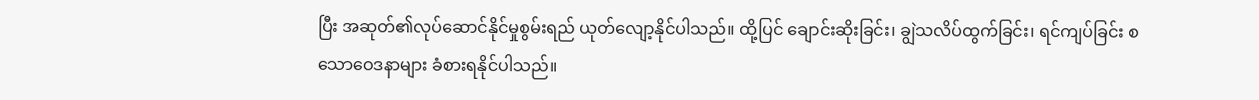ပြီး အဆုတ်၏လုပ်ဆောင်နိုင်မှုစွမ်းရည် ယုတ်လျော့နိုင်ပါသည်။ ထို့ပြင် ချောင်းဆိုးခြင်း၊ ချွဲသလိပ်ထွက်ခြင်း၊ ရင်ကျပ်ခြင်း စသောဝေဒနာများ ခံစားရနိုင်ပါသည်။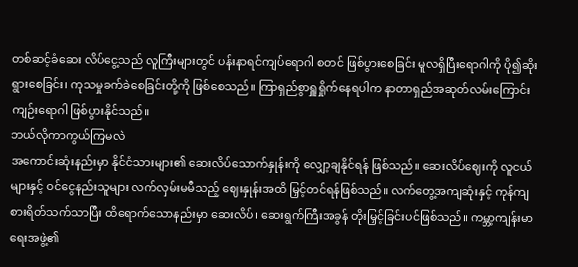တစ်ဆင့်ခံဆေး လိပ်ငွေ့သည် လူကြီးများတွင် ပန်းနာရင်ကျပ်ရောဂါ စတင် ဖြစ်ပွားစေခြင်း မူလရှိပြီးရောဂါကို ပို၍ဆိုးရွားစေခြင်း၊ ကုသမှုခက်ခဲစေခြင်းတို့ကို ဖြစ်စေသည်။ ကြာရှည်စွာရှူရှိုက်နေရပါက နာတာရှည်အဆုတ်လမ်းကြောင်းကျဉ်းရောဂါ ဖြစ်ပွားနိုင်သည်။
ဘယ်လိုကာကွယ်ကြမလဲ
အကောင်းဆုံးနည်းမှာ နိုင်ငံသားများ၏ ဆေးလိပ်သောက်နှုန်းကို လျှော့ချနိုင်ရန် ဖြစ်သည်။ ဆေးလိပ်ဈေးကို လူငယ်များနှင့် ဝင်ငွေနည်းသူများ လက်လှမ်းမမီသည့် ဈေးနှုန်းအထိ မြှင့်တင်ရန်ဖြစ်သည်။ လက်တွေ့အကျဆုံးနှင့် ကုန်ကျစားရိတ်သက်သာပြီး ထိရောက်သောနည်းမှာ ဆေးလိပ်၊ ဆေးရွက်ကြီးအခွန် တိုးမြှင့်ခြင်းပင်ဖြစ်သည်။ ကမ္ဘာ့ကျန်းမာရေးအဖွဲ့၏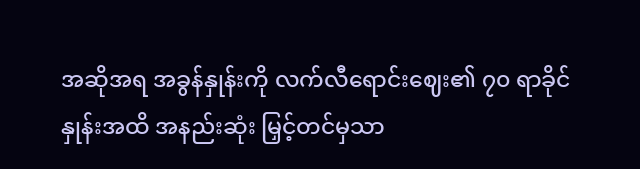အဆိုအရ အခွန်နှုန်းကို လက်လီရောင်းဈေး၏ ၇၀ ရာခိုင်နှုန်းအထိ အနည်းဆုံး မြှင့်တင်မှသာ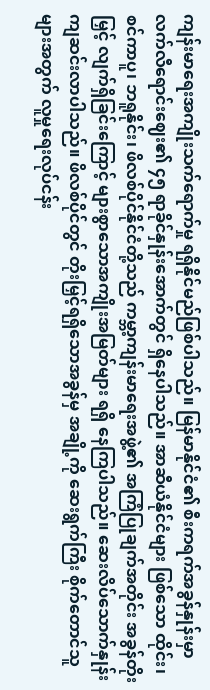ကျန်းမာရေးအကျိုးသက်ရောက်မှု ရရှိနိုင်မည်ဖြစ်ပါသည်။ မြန်မာနိုင်ငံ၏ စီးကရက်အခွန်နှုန်းမှာ လက်လီရောင်းဈေး၏ ၄၅ ရာခိုင်နှုန်းအောက်တွင် ရှိနေပါသည်။ အာဆီယံနိုင်ငံများ ဖြစ်သော ထိုင်း၊ စင်ကာပူ၊ ဘရူနိုင်း၊ ဖိလစ်ပိုင်နိုင်ငံတို့သည် ကမ္ဘာ့ကျန်းမာရေးအဖွဲ့၏ အကြံပြုချက်အတိုင်း အခွန်တိုးမြှင့် လျက်ရှိခြင်းကြောင့် များစွာသောအကျိုးအမြတ်များ ရရှိ နေကြပါသည်။ ဆေးလိပ်သောက်နှုန်း ကျဆင်းလာပါသည်။ ဖိလစ်ပိုင်တွင် တိုးမြှင့်ရရှိသောအခွန်မှ အချို့ကို ဆေးရွက်ကြီး စိုက်တောင်သူများအတွက် လူမှုရေးလုပ်ငန်း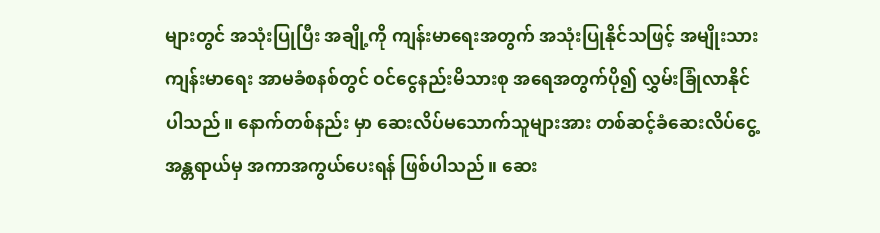များတွင် အသုံးပြုပြီး အချို့ကို ကျန်းမာရေးအတွက် အသုံးပြုနိုင်သဖြင့် အမျိုးသားကျန်းမာရေး အာမခံစနစ်တွင် ဝင်ငွေနည်းမိသားစု အရေအတွက်ပို၍ လွှမ်းခြုံလာနိုင်ပါသည်။ နောက်တစ်နည်း မှာ ဆေးလိပ်မသောက်သူများအား တစ်ဆင့်ခံဆေးလိပ်ငွေ့အန္တရာယ်မှ အကာအကွယ်ပေးရန် ဖြစ်ပါသည်။ ဆေး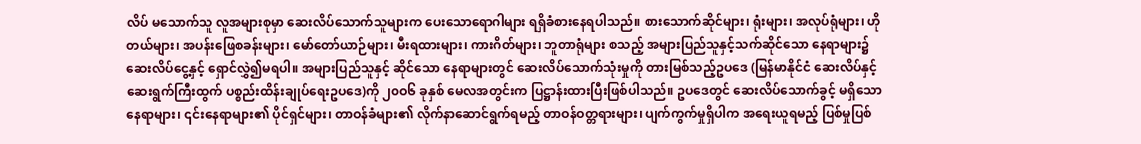လိပ် မသောက်သူ လူအများစုမှာ ဆေးလိပ်သောက်သူများက ပေးသောရောဂါများ ရရှိခံစားနေရပါသည်။ စားသောက်ဆိုင်များ၊ ရုံးများ၊ အလုပ်ရုံများ၊ ဟိုတယ်များ၊ အပန်းဖြေစခန်းများ၊ မော်တော်ယာဉ်များ၊ မီးရထားများ၊ ကားဂိတ်များ၊ ဘူတာရုံများ စသည့် အများပြည်သူနှင့်သက်ဆိုင်သော နေရာများ၌ ဆေးလိပ်ငွေ့နှင့် ရှောင်လွှဲ၍မရပါ။ အများပြည်သူနှင့် ဆိုင်သော နေရာများတွင် ဆေးလိပ်သောက်သုံးမှုကို တားမြစ်သည့်ဥပဒေ (မြန်မာနိုင်ငံ ဆေးလိပ်နှင့် ဆေးရွက်ကြီးထွက် ပစ္စည်းထိန်းချုပ်ရေးဥပဒေ)ကို ၂၀ဝ၆ ခုနှစ် မေလအတွင်းက ပြဋ္ဌာန်းထားပြီးဖြစ်ပါသည်။ ဥပဒေတွင် ဆေးလိပ်သောက်ခွင့် မရှိသောနေရာများ၊ ၎င်းနေရာများ၏ ပိုင်ရှင်များ၊ တာဝန်ခံများ၏ လိုက်နာဆောင်ရွက်ရမည့် တာဝန်ဝတ္တရားများ၊ ပျက်ကွက်မှုရှိပါက အရေးယူရမည့် ပြစ်မှုပြစ်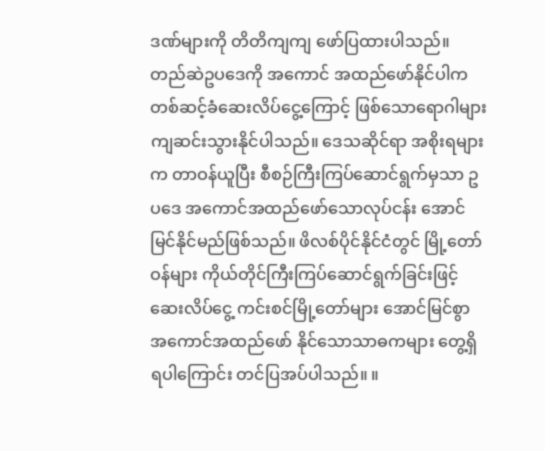ဒဏ်များကို တိတိကျကျ ဖော်ပြထားပါသည်။ တည်ဆဲဥပဒေကို အကောင် အထည်ဖော်နိုင်ပါက တစ်ဆင့်ခံဆေးလိပ်ငွေ့ကြောင့် ဖြစ်သောရောဂါများ ကျဆင်းသွားနိုင်ပါသည်။ ဒေသဆိုင်ရာ အစိုးရများက တာဝန်ယူပြီး စီစဉ်ကြီးကြပ်ဆောင်ရွက်မှသာ ဥပဒေ အကောင်အထည်ဖော်သောလုပ်ငန်း အောင်မြင်နိုင်မည်ဖြစ်သည်။ ဖိလစ်ပိုင်နိုင်ငံတွင် မြို့တော်ဝန်များ ကိုယ်တိုင်ကြီးကြပ်ဆောင်ရွက်ခြင်းဖြင့် ဆေးလိပ်ငွေ့ ကင်းစင်မြို့တော်များ အောင်မြင်စွာ အကောင်အထည်ဖော် နိုင်သောသာဓကများ တွေ့ရှိရပါကြောင်း တင်ပြအပ်ပါသည်။ ။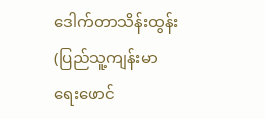ဒေါက်တာသိန်းထွန်း (ပြည်သူ့ကျန်းမာရေးဖောင်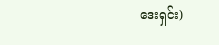ဒေးရှင်း)